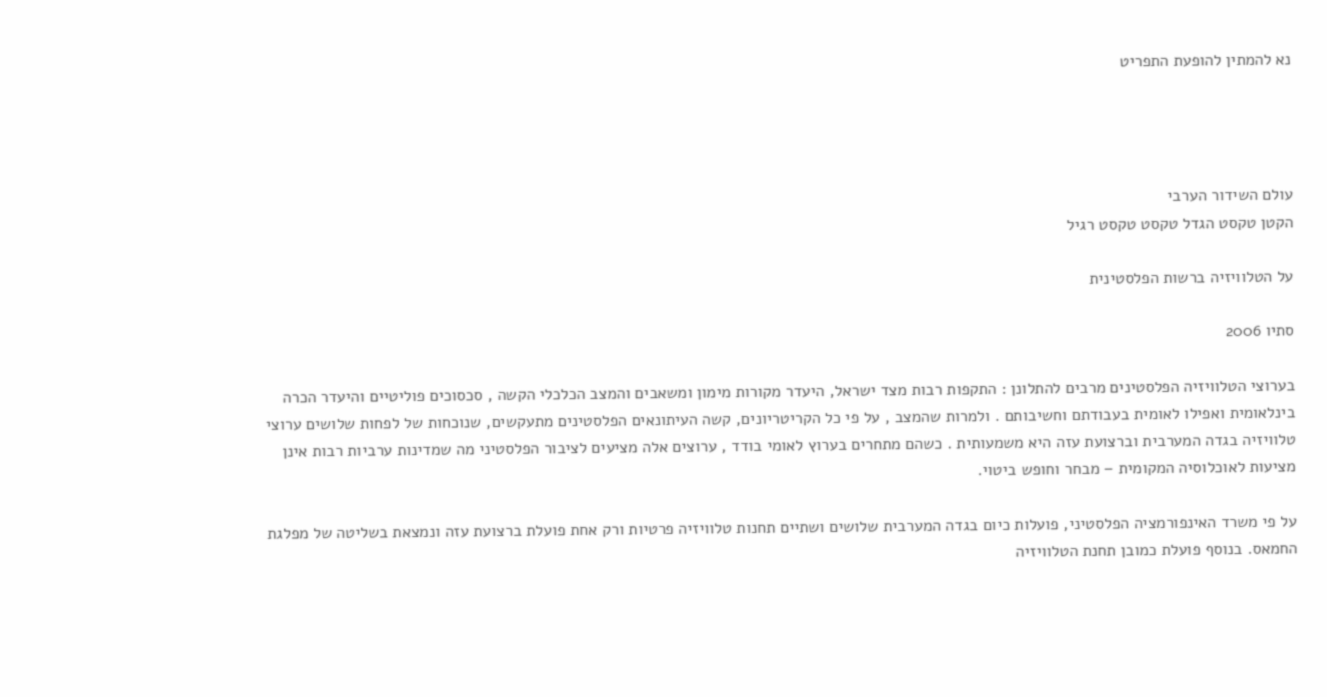נא להמתין להופעת התפריט




עולם השידור הערבי
הקטן טקסט הגדל טקסט טקסט רגיל

על הטלוויזיה ברשות הפלסטינית

סתיו 2006

בערוצי הטלוויזיה הפלסטינים מרבים להתלונן : התקפות רבות מצד ישראל, היעדר מקורות מימון ומשאבים והמצב הכלכלי הקשה , סכסוכים פוליטיים והיעדר הכרה בינלאומית ואפילו לאומית בעבודתם וחשיבותם . ולמרות שהמצב , על פי כל הקריטריונים, קשה העיתונאים הפלסטינים מתעקשים, שנוכחות של לפחות שלושים ערוצי טלוויזיה בגדה המערבית וברצועת עזה היא משמעותית . כשהם מתחרים בערוץ לאומי בודד , ערוצים אלה מציעים לציבור הפלסטיני מה שמדינות ערביות רבות אינן מציעות לאוכלוסיה המקומית – מבחר וחופש ביטוי.

על פי משרד האינפורמציה הפלסטיני, פועלות כיום בגדה המערבית שלושים ושתיים תחנות טלוויזיה פרטיות ורק אחת פועלת ברצועת עזה ונמצאת בשליטה של מפלגת החמאס. בנוסף פועלת כמובן תחנת הטלוויזיה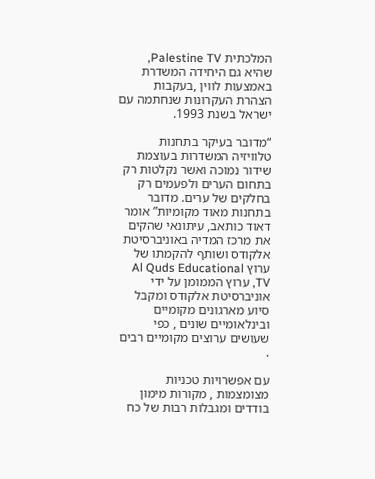המלכתית Palestine TV, שהיא גם היחידה המשדרת באמצעות לווין ,בעקבות הצהרת העקרונות שנחתמה עם ישראל בשנת 1993.

“מדובר בעיקר בתחנות טלוויזיה המשדרות בעוצמת שידור נמוכה ואשר נקלטות רק בתחום הערים ולפעמים רק בחלקים של ערים. מדובר בתחנות מאוד מקומיות” אומר דאוד כותאב, עיתונאי שהקים את מרכז המדיה באוניברסיטת אלקודס ושותף להקמתו של ערוץ Al Quds Educational TV, ערוץ הממומן על ידי אוניברסיטת אלקודס ומקבל סיוע מארגונים מקומיים ובינלאומיים שונים , כפי שעושים ערוצים מקומיים רבים .

עם אפשרויות טכניות מצומצמות , מקורות מימון בודדים ומגבלות רבות של כח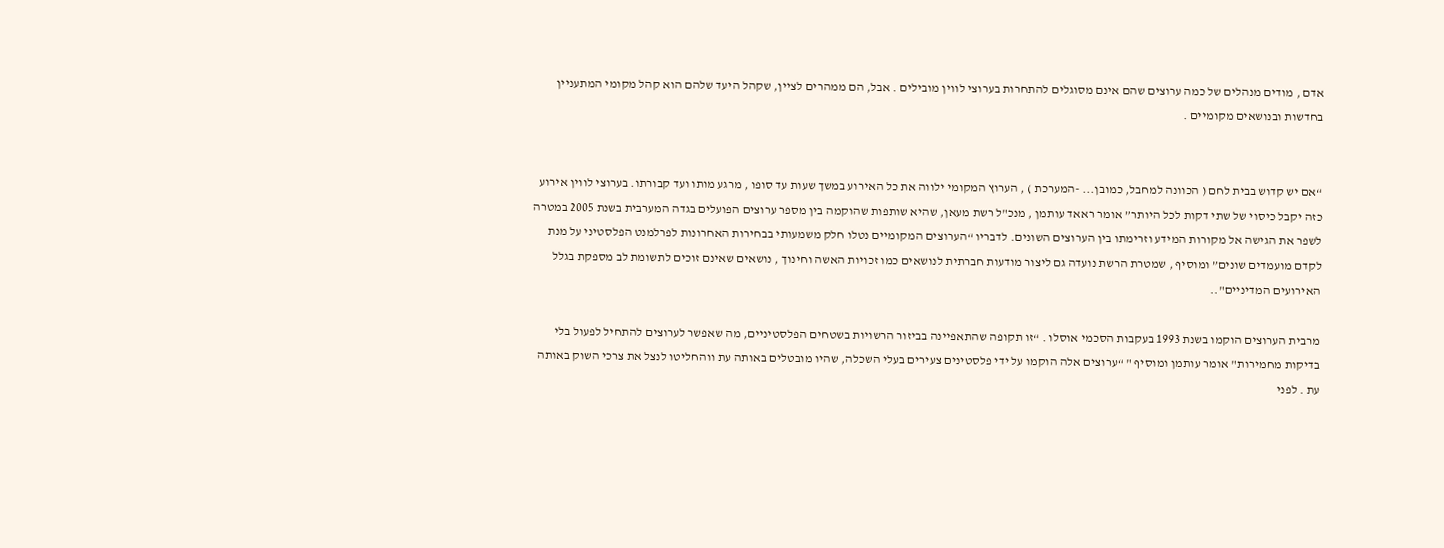אדם , מודים מנהלים של כמה ערוצים שהם אינם מסוגלים להתחרות בערוצי לווין מובילים . אבל, הם ממהרים לציין, שקהל היעד שלהם הוא קהל מקומי המתעניין בחדשות ובנושאים מקומיים .


“אם יש קדוש בבית לחם ( הכוונה למחבל, כמובן... -המערכת ) , הערוץ המקומי ילווה את כל האירוע במשך שעות עד סופו , מרגע מותו ועד קבורתו. בערוצי לווין אירוע כזה יקבל כיסוי של שתי דקות לכל היותר” אומר ראאד עותמן , מנכ"ל רשת מעאן, שהיא שותפות שהוקמה בין מספר ערוצים הפועלים בגדה המערבית בשנת 2005 במטרה לשפר את הגישה אל מקורות המידע וזרימתו בין הערוצים השונים. לדבריו “הערוצים המקומיים נטלו חלק משמעותי בבחירות האחרונות לפרלמנט הפלסטיני על מנת לקדם מועמדים שונים” ומוסיף , שמטרת הרשת נועדה גם ליצור מודעות חברתית לנושאים כמו זכויות האשה וחינוך , נושאים שאינם זוכים לתשומת לב מספקת בגלל האירועים המדיניים"..

מרבית הערוצים הוקמו בשנת 1993 בעקבות הסכמי אוסלו . “זו תקופה שהתאפיינה בביזור הרשויות בשטחים הפלסטיניים, מה שאפשר לערוצים להתחיל לפעול בלי בדיקות מחמירות" אומר עותמן ומוסיף " “ערוצים אלה הוקמו על ידי פלסטינים צעירים בעלי השכלה, שהיו מובטלים באותה עת ווהחליטו לנצל את צרכי השוק באותה עת . לפני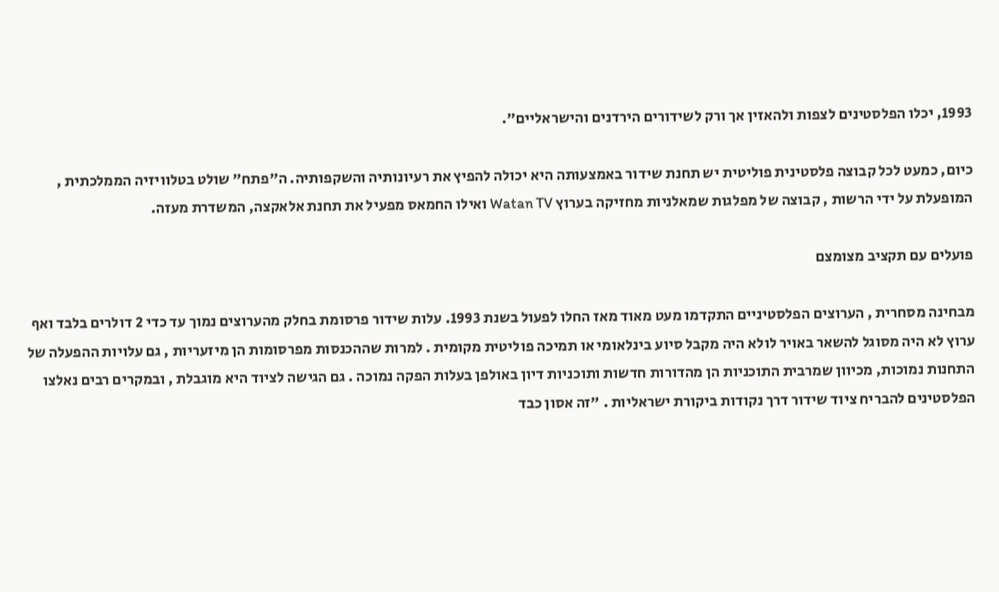1993, יכלו הפלסטינים לצפות ולהאזין אך ורק לשידורים הירדנים והישראליים".

כיום, כמעט לכל קבוצה פלסטינית פוליטית יש תחנת שידור באמצעותה היא יכולה להפיץ את רעיונותיה והשקפותיה. ה"פתח" שולט בטלוויזיה הממלכתית , המופעלת על ידי הרשות , קבוצה של מפלגות שמאלניות מחזיקה בערוץ Watan TV ואילו החמאס מפעיל את תחנת אלאקצה, המשדרת מעזה.

פועלים עם תקציב מצומצם

מבחינה מסחרית , הערוצים הפלסטיניים התקדמו מעט מאוד מאז החלו לפעול בשנת 1993. עלות שידור פרסומת בחלק מהערוצים נמוך עד כדי 2 דולרים בלבד ואף ערוץ לא היה מסוגל להשאר באויר לולא היה מקבל סיוע בינלאומי או תמיכה פוליטית מקומית . למרות שההכנסות מפרסומות הן מיזעריות , גם עלויות ההפעלה של התחנות נמוכות, מכיוון שמרבית התוכניות הן מהדורות חדשות ותוכניות דיון באולפן בעלות הפקה נמוכה . גם הגישה לציוד היא מוגבלת , ובמקרים רבים נאלצו הפלסטינים להבריח ציוד שידור דרך נקודות ביקורת ישראליות . "זה אסון כבד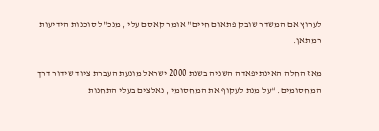לערוץ אם המשדר שובק פתאום חיים" אומר קאסם עלי , מנכ"ל סוכנות הידיעות רמתאן.

מאז החלה האינתיפאדה השניה בשנת 2000 ישראל מונעת העברת ציוד שידור דרך המחסומים. “על מנת לעקוף את המחסומי , נאלצים בעלי התחנות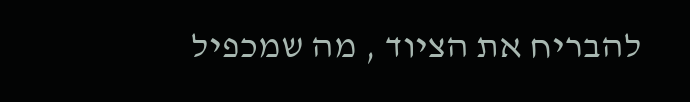להבריח את הציוד , מה שמכפיל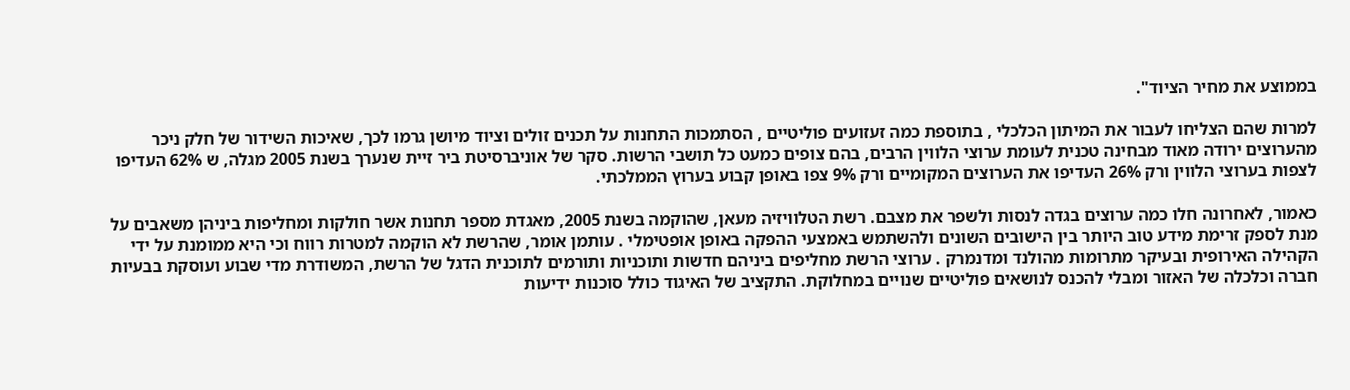בממוצע את מחיר הציוד".

למרות שהם הצליחו לעבור את המיתון הכלכלי , בתוספת כמה זעזועים פוליטיים , הסתמכות התחנות על תכנים זולים וציוד מיושן גרמו לכך, שאיכות השידור של חלק ניכר מהערוצים ירודה מאוד מבחינה טכנית לעומת ערוצי הלווין הרבים, בהם צופים כמעט כל תושבי הרשות. סקר של אוניברסיטת ביר זיית שנערך בשנת 2005 מגלה, ש 62% העדיפו לצפות בערוצי הלווין ורק 26% העדיפו את הערוצים המקומיים ורק 9% צפו באופן קבוע בערוץ הממלכתי.

כאמור, לאחרונה חלו כמה ערוצים בגדה לנסות ולשפר את מצבם. רשת הטלוויזיה מעאן, שהוקמה בשנת 2005, מאגדת מספר תחנות אשר חולקות ומחליפות ביניהן משאבים על מנת לספק זרימת מידע טוב היותר בין הישובים השונים ולהשתמש באמצעי ההפקה באופן אופטימלי . עותמן אומר, שהרשת לא הוקמה למטרות רווח וכי היא ממומנת על ידי הקהילה האירופית ובעיקר מתרומות מהולנד ומדנמרק . ערוצי הרשת מחליפים ביניהם חדשות ותוכניות ותורמים לתוכנית הדגל של הרשת, המשודרת מדי שבוע ועוסקת בבעיות חברה וכלכלה של האזור ומבלי להכנס לנושאים פוליטיים שנויים במחלוקת. התקציב של האיגוד כולל סוכנות ידיעות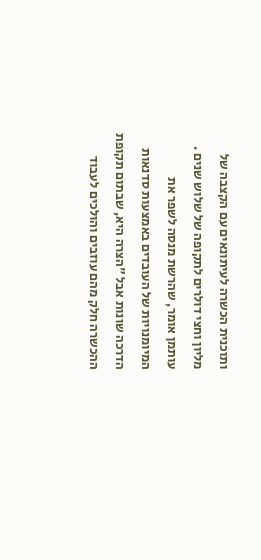ותוכנית הכשרה לעיתונאים עם הקצבה של מליון וחצי דולרים לתקופה של שלוש שנים . עותמן אומר, שהרשת מנסה לשפר את המיומנויות של העובדים באמצעות סדנאות הדרכה שונות אבל "הצרה היא, שבתום תקופת ההכשרה חלק מהם עוזבים והולכים לעבוד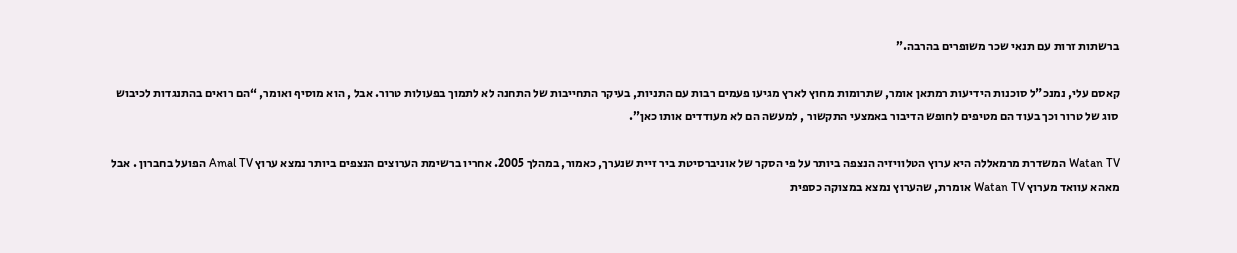ברשתות זרות עם תנאי שכר משופרים בהרבה.”

קאסם עלי, נמנכ"ל סוכנות הידיעות רמתאן אומר, שתרומות מחוץ לארץ מגיעו פעמים רבות עם התניות, בעיקר התחייבות של התחנה לא לתמוך בפעולות טרור. אבל , הוא מוסיף ואומר, “הם רואים בהתנגדות לכיבוש סוג של טרור וכך בעוד הם מטיפים לחופש הדיבור באמצעי התקשור , למעשה הם לא מעודדים אותו כאן”.

Watan TV המשדרת מרמאללה היא ערוץ הטלוויזיה הנצפה ביותר על פי הסקר של אוניברסיטת ביר זיית שנערך, כאמור, במהלך 2005. אחריו ברשימת הערוצים הנצפים ביותר נמצא ערוץ Amal TV הפועל בחברון . אבל מאהא עוואד מערוץ Watan TV אומרת, שהערוץ נמצא במצוקה כספית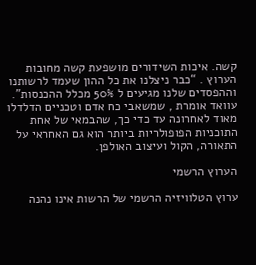קשה. איכות השידורים מושפעת קשה מחובות הערוץ . “כבר ניצלנו את כל ההון שעמד לרשותנו וההפסדים שלנו מגיעים ל 50% מכלל ההכנסות". עוואד אומרת , שמשאבי כח אדם וטכניים הדלדלו מאוד לאחרונה עד כדי כך, שהבמאי של אחת התוכניות הפופולריות ביותר הוא גם האחראי על התאורה, הקול ועיצוב האולפן.

הערוץ הרשמי

ערוץ הטלוויזיה הרשמי של הרשות אינו נהנה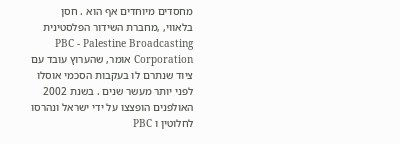מחסדים מיוחדים אף הוא . חסן בלאווי, ,מחברת השידור הפלסטינית PBC - Palestine Broadcasting Corporation אומר, שהערוץ עובד עם ציוד שנתרם לו בעקבות הסכמי אוסלו לפני יותר מעשר שנים . בשנת 2002 האולפנים הופצצו על ידי ישראל ונהרסו לחלוטין ו PBC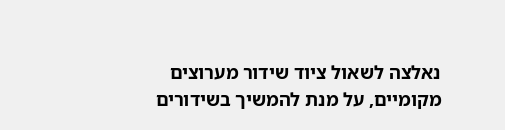נאלצה לשאול ציוד שידור מערוצים מקומיים, על מנת להמשיך בשידורים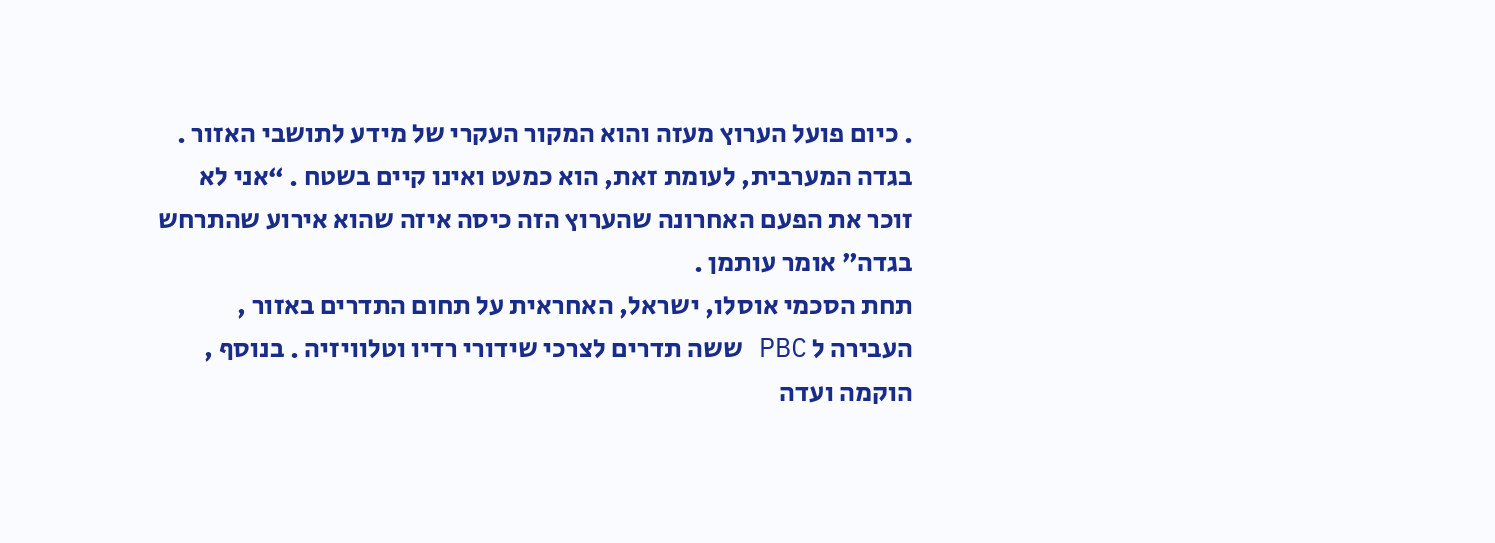. כיום פועל הערוץ מעזה והוא המקור העקרי של מידע לתושבי האזור . בגדה המערבית, לעומת זאת, הוא כמעט ואינו קיים בשטח . “אני לא זוכר את הפעם האחרונה שהערוץ הזה כיסה איזה שהוא אירוע שהתרחש בגדה” אומר עותמן .
תחת הסכמי אוסלו, ישראל, האחראית על תחום התדרים באזור , העבירה ל PBC ששה תדרים לצרכי שידורי רדיו וטלוויזיה . בנוסף , הוקמה ועדה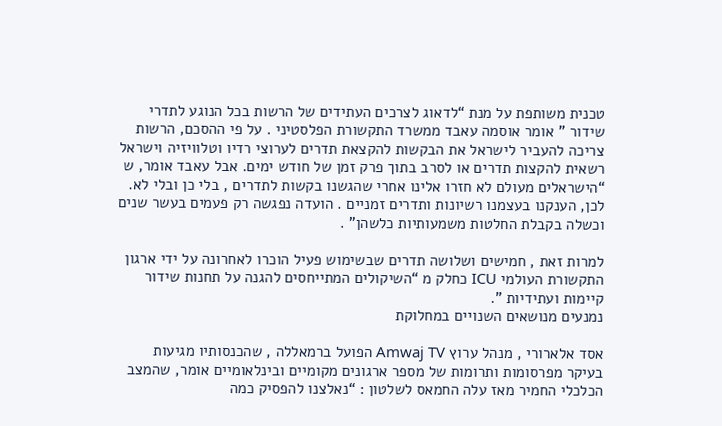טכנית משותפת על מנת “לדאוג לצרכים העתידים של הרשות בכל הנוגע לתדרי שידור ” אומר אוסמה עאבד ממשרד התקשורת הפלסטיני . על פי ההסכם, הרשות צריכה להעביר לישראל את הבקשות להקצאת תדרים לערוצי רדיו וטלוויזיה וישראל רשאית להקצות תדרים או לסרב בתוך פרק זמן של חודש ימים. אבל עאבד אומר, ש “הישראלים מעולם לא חזרו אלינו אחרי שהגשנו בקשות לתדרים , בלי כן ובלי לא. לכן, הענקנו בעצמנו רשיונות ותדרים זמניים . הועדה נפגשה רק פעמים בעשר שנים וכשלה בקבלת החלטות משמעותיות כלשהן" .

למרות זאת , חמישים ושלושה תדרים שבשימוש פעיל הוכרו לאחרונה על ידי ארגון התקשורת העולמי ICU כחלק מ “השיקולים המתייחסים להגנה על תחנות שידור קיימות ועתידיות ”.
נמנעים מנושאים השנויים במחלוקת

אסד אלארורי , מנהל ערוץ Amwaj TV הפועל ברמאללה , שהכנסותיו מגיעות בעיקר מפרסומות ותרומות של מספר ארגונים מקומיים ובינלאומיים אומר, שהמצב הכלכלי החמיר מאז עלה החמאס לשלטון : “נאלצנו להפסיק כמה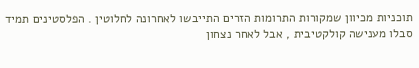תוכניות מכיוון שמקורות התרומות הזרים התייבשו לאחרונה לחלוטין . הפלסטינים תמיד סבלו מענישה קולקטיבית , אבל לאחר נצחון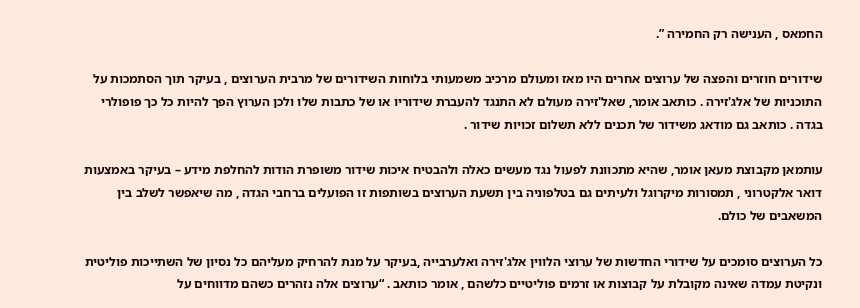החמאס , הענישה רק החמירה ”.

שידורים חוזרים והפצה של ערוצים אחרים היו מאז ומעולם מרכיב משמעותי בלוחות השידורים של מרבית הערוצים , בעיקר תוך הסתמכות על התוכניות של אלג'זירה . כותאב אומר, שאל'זירה מעולם לא התנגד להעברת שידוריו או של כתבות שלו ולכן הערוץ הפך להיות כל כך פופולרי בגדה . כותאב גם מודאג משידור של תכנים ללא תשלום זכויות שידור .

עותמאן מקבוצת מעאן אומר, שהיא מתכוונת לפעול נגד מעשים כאלה ולהבטיח איכות שידור משופרת הודות להחלפת מידע – בעיקר באמצעות דואר אלקטרוני , תמסורות מיקרוגל ולעיתים גם בטלפוניה בין תשעת הערוצים בשותפות זו הפועלים ברחבי הגדה , מה שיאפשר לשלב בין המשאבים של כולם.

כל הערוצים סומכים על שידורי החדשות של ערוצי הלווין אלג'זירה ואלערבייה ,בעיקר על מנת להרחיק מעליהם כל נסיון של השתייכות פוליטית ונקיטת עמדה שאינה מקובלת על קבוצות או זרמים פוליטיים כלשהם , אומר כותאב . “ערוצים אלה נזהרים כשהם מדווחים על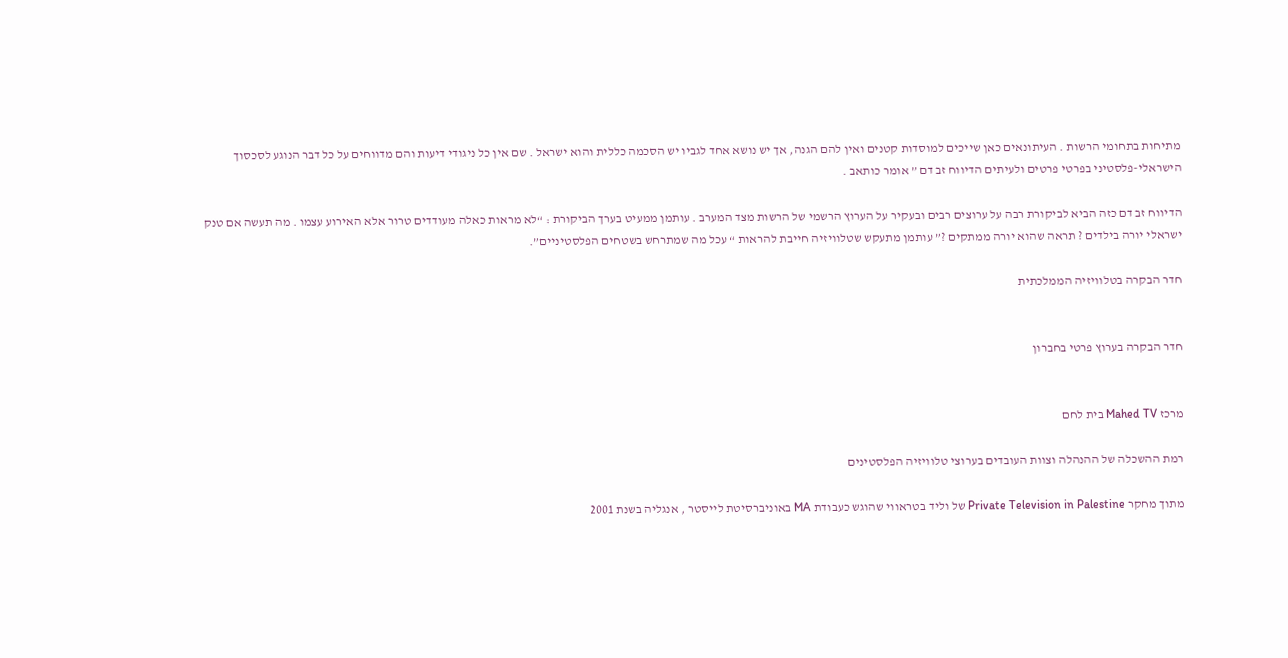מתיחות בתחומי הרשות . העיתונאים כאן שייכים למוסדות קטנים ואין להם הגנה, אך יש נושא אחד לגביו יש הסכמה כללית והוא ישראל . שם אין כל ניגודי דיעות והם מדווחים על כל דבר הנוגע לסכסוך הישראלי-פלסטיני בפרטי פרטים ולעיתים הדיווח זב דם ” אומר כותאב .

הדיווח זב דם כזה הביא לביקורת רבה על ערוצים רבים ובעקיר על הערוץ הרשמי של הרשות מצד המערב . עותמן ממעיט בערך הביקורת : “לא מראות כאלה מעודדים טרור אלא האירוע עצמו . מה תעשה אם טנק ישראלי יורה בילדים ? תראה שהוא יורה ממתקים ?” עותמן מתעקש שטלוויזיה חייבת להראות “ עכל מה שמתרחש בשטחים הפלסטיניים”.

חדר הבקרה בטלוויזיה הממלכתית


חדר הבקרה בערוץ פרטי בחברון


מרכז Mahed TV בית לחם

רמת ההשכלה של ההנהלה וצוות העובדים בערוצי טלוויזיה הפלסטינים

מתוך מחקר Private Television in Palestine של וליד בטראווי שהוגש כעבודת MA באוניברסיטת לייסטר , אנגליה בשנת 2001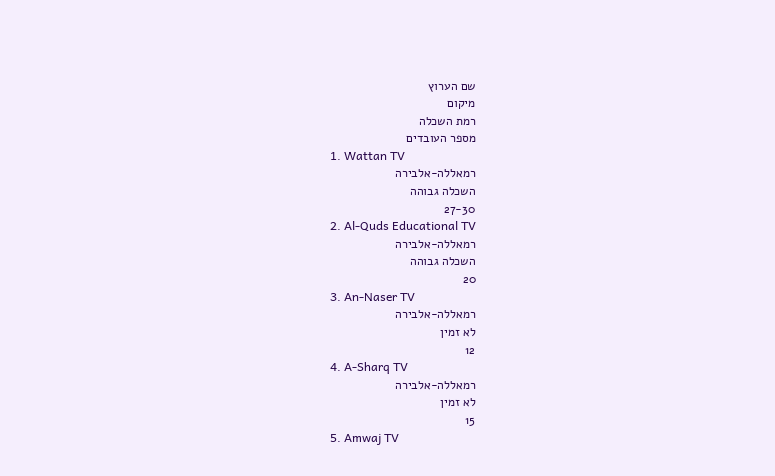שם הערוץ
מיקום
רמת השכלה
מספר העובדים
1. Wattan TV
רמאללה-אלבירה
השכלה גבוהה
27-30
2. Al-Quds Educational TV
רמאללה-אלבירה
השכלה גבוהה
20
3. An-Naser TV
רמאללה-אלבירה
לא זמין
12
4. A-Sharq TV
רמאללה-אלבירה
לא זמין
15
5. Amwaj TV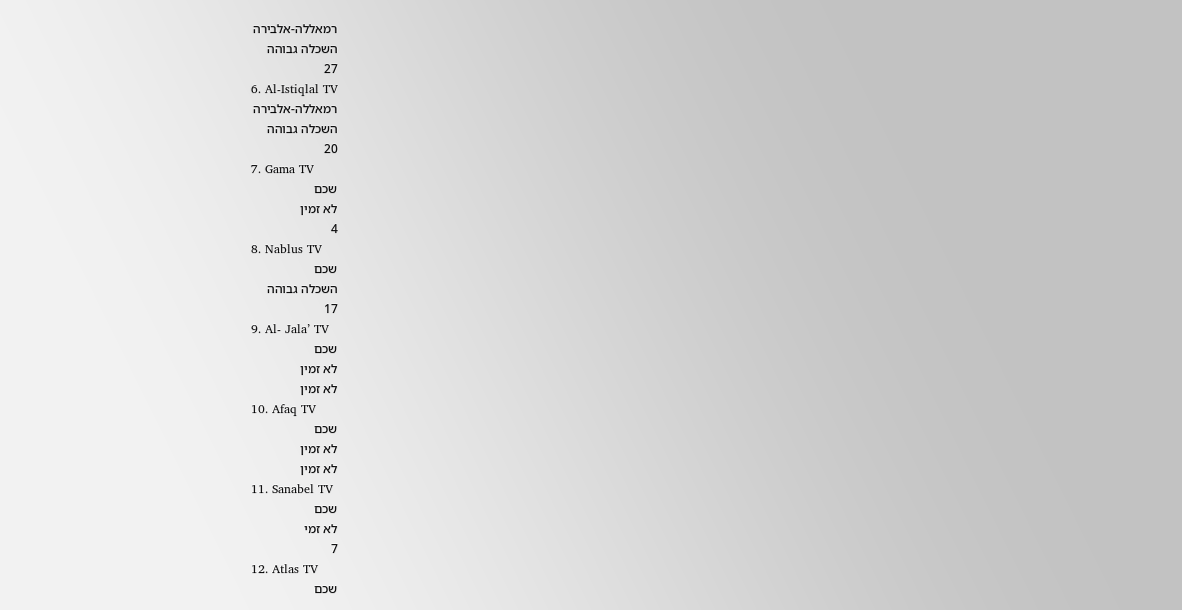רמאללה-אלבירה
השכלה גבוהה
27
6. Al-Istiqlal TV
רמאללה-אלבירה
השכלה גבוהה
20
7. Gama TV
שכם
לא זמין
4
8. Nablus TV
שכם
השכלה גבוהה
17
9. Al- Jala’ TV
שכם
לא זמין
לא זמין
10. Afaq TV
שכם
לא זמין
לא זמין
11. Sanabel TV
שכם
לא זמי
7
12. Atlas TV
שכם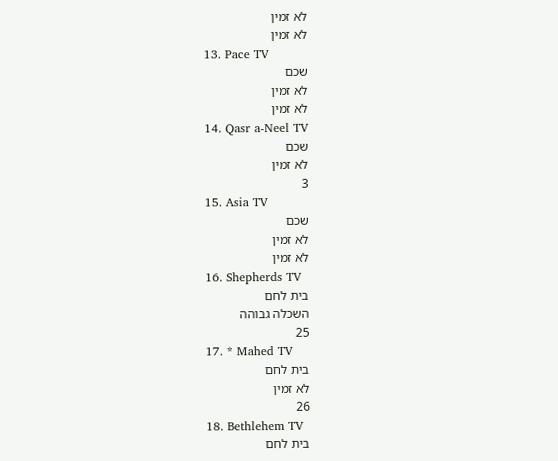לא זמין
לא זמין
13. Pace TV
שכם
לא זמין
לא זמין
14. Qasr a-Neel TV
שכם
לא זמין
3
15. Asia TV
שכם
לא זמין
לא זמין
16. Shepherds TV
בית לחם
השכלה גבוהה
25
17. * Mahed TV
בית לחם
לא זמין
26
18. Bethlehem TV
בית לחם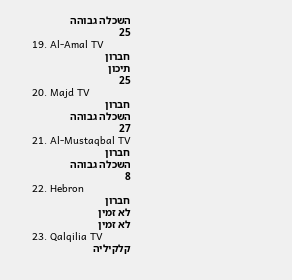השכלה גבוהה
25
19. Al-Amal TV
חברון
תיכון
25
20. Majd TV
חברון
השכלה גבוהה
27
21. Al-Mustaqbal TV
חברון
השכלה גבוהה
8
22. Hebron
חברון
לא זמין
לא זמין
23. Qalqilia TV
קלקיליה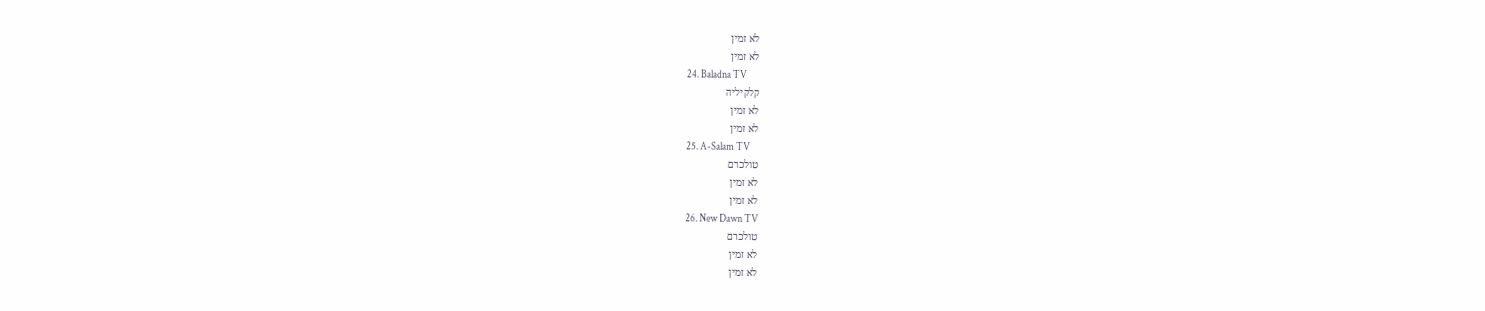לא זמין
לא זמין
24. Baladna TV
קלקיליה
לא זמין
לא זמין
25. A-Salam TV
טולכרם
לא זמין
לא זמין
26. New Dawn TV
טולכרם
לא זמין
לא זמין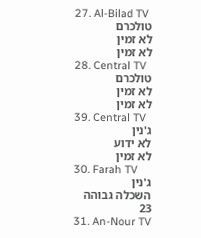27. Al-Bilad TV
טולכרם
לא זמין
לא זמין
28. Central TV
טולכרם
לא זמין
לא זמין
39. Central TV
ג'נין
לא ידוע
לא זמין
30. Farah TV
ג'נין
השכלה גבוהה
23
31. An-Nour TV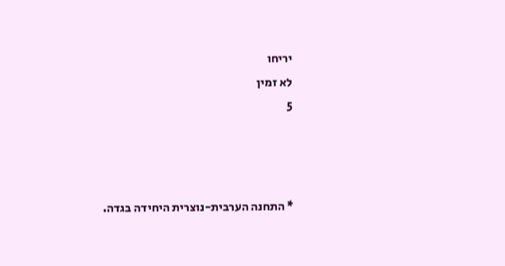יריחו
לא זמין
5



* התחנה הערבית-נוצרית היחידה בגדה.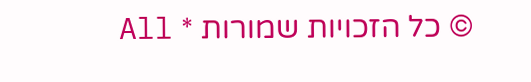© כל הזכויות שמורות * All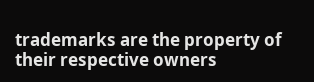trademarks are the property of their respective owners